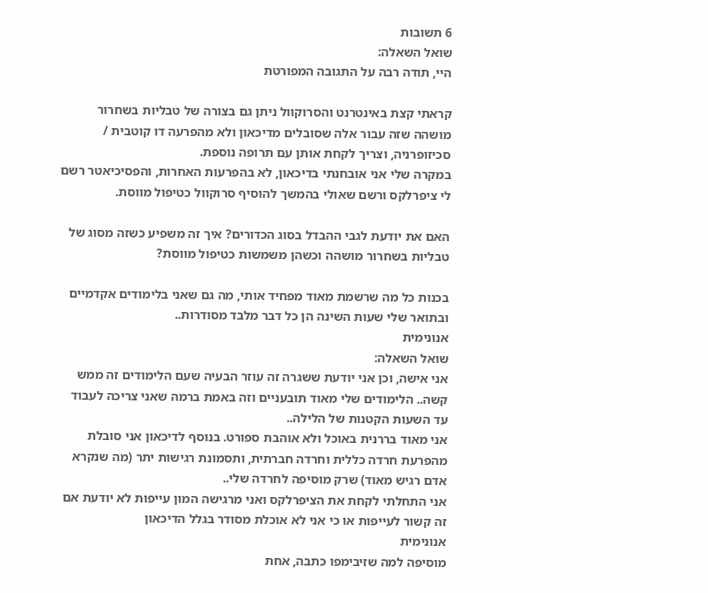6 תשובות
שואל השאלה:
היי, תודה רבה על התגובה המפורטת

קראתי קצת באינטרנט והסרוקוול ניתן גם בצורה של טבליות בשחרור מושהה שזה עבור אלה שסובלים מדיכאון ולא מהפרעה דו קוטבית / סכיזופרניה, וצריך לקחת אותן עם תרופה נוספת.
במקרה שלי אני אובחנתי בדיכאון, לא בהפרעות האחרות, והפסיכיאטר רשם לי ציפרלקס ורשם שאולי בהמשך להוסיף סרוקוול כטיפול מווסת.

האם את יודעת לגבי ההבדל בסוג הכדורים? איך זה משפיע כשזה מסוג של טבליות בשחרור מושהה וכשהן משמשות כטיפול מווסת?

בכנות כל מה שרשמת מאוד מפחיד אותי, מה גם שאני בלימודים אקדמיים ובתואר שלי שעות השינה הן כל דבר מלבד מסודרות..
אנונימית
שואל השאלה:
אני אישה, וכן אני יודעת ששגרה זה עוזר הבעיה שעם הלימודים זה ממש קשה.. הלימודים שלי מאוד תובעניים וזה באמת ברמה שאני צריכה לעבוד עד השעות הקטנות של הלילה..
אני מאוד בררנית באוכל ולא אוהבת ספורט. בנוסף לדיכאון אני סובלת מהפרעת חרדה כללית וחרדה חברתית, ותסמונת רגישות יתר (מה שנקרא אדם רגיש מאוד) שרק מוסיפה לחרדה שלי..
אני התחלתי לקחת את הציפרלקס ואני מרגישה המון עייפות לא יודעת אם זה קשור לעייפות או כי אני לא אוכלת מסודר בגלל הדיכאון
אנונימית
מוסיפה למה שזיבימפו כתבה, אחת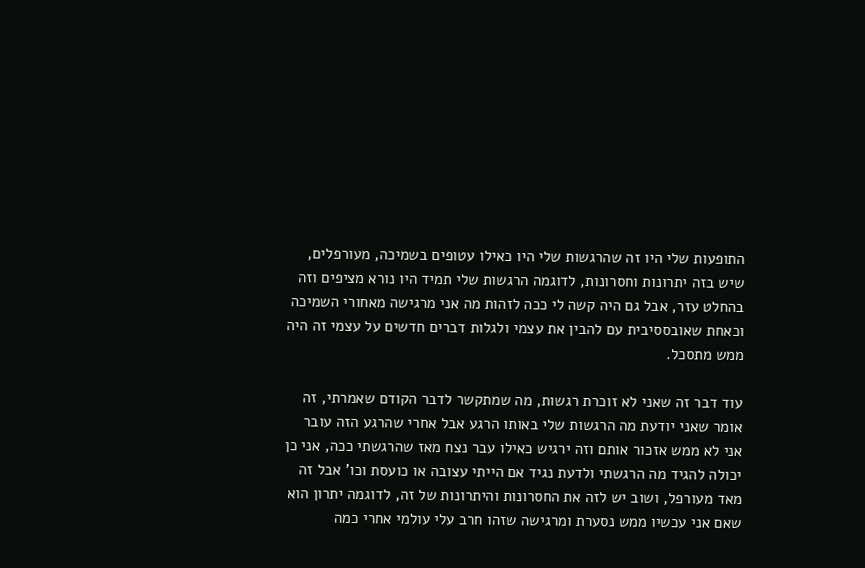התופעות שלי היו זה שהרגשות שלי היו כאילו עטופים בשמיכה, מעורפלים, שיש בזה יתרונות וחסרונות, לדוגמה הרגשות שלי תמיד היו נורא מציפים וזה בהחלט עזר, אבל גם היה קשה לי ככה לזהות מה אני מרגישה מאחורי השמיכה וכאחת שאובססיבית עם להבין את עצמי ולגלות דברים חדשים על עצמי זה היה ממש מתסכל.

עוד דבר זה שאני לא זוכרת רגשות, מה שמתקשר לדבר הקודם שאמרתי, זה אומר שאני יודעת מה הרגשות שלי באותו הרגע אבל אחרי שהרגע הזה עובר אני לא ממש אזכור אותם וזה ירגיש כאילו עבר נצח מאז שהרגשתי ככה, אני כן יכולה להגיד מה הרגשתי ולדעת נגיד אם הייתי עצובה או כועסת וכו' אבל זה מאד מעורפל, ושוב יש לזה את החסרונות והיתרונות של זה, לדוגמה יתרון הוא שאם אני עכשיו ממש נסערת ומרגישה שזהו חרב עלי עולמי אחרי כמה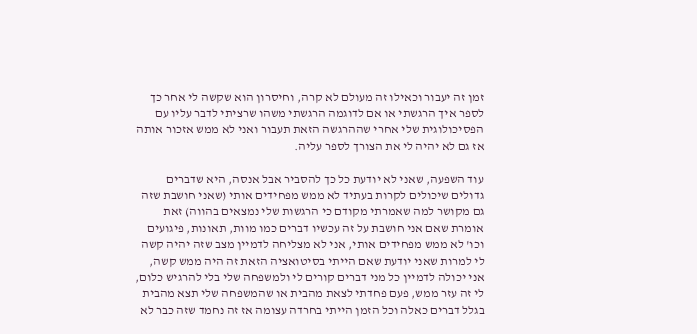זמן זה יעבור וכאילו זה מעולם לא קרה, וחיסרון הוא שקשה לי אחר כך לספר איך הרגשתי או אם לדוגמה הרגשתי משהו שרציתי לדבר עליו עם הפסיכולוגית שלי אחרי שההרגשה הזאת תעבור ואני לא ממש אזכור אותה אז גם לא יהיה לי את הצורך לספר עליה.

עוד השפעה, שאני לא יודעת כל כך להסביר אבל אנסה, היא שדברים גדולים שיכולים לקרות בעתיד לא ממש מפחידים אותי (שאני חושבת שזה גם מקושר למה שאמרתי מקודם כי הרגשות שלי נמצאים בהווה) זאת אומרת שאם אני חושבת על זה עכשיו דברים כמו מוות, תאונות, פיגועים וכו' לא ממש מפחידים אותי, אני לא מצליחה לדמיין מצב שזה יהיה קשה לי למרות שאני יודעת שאם הייתי בסיטואציה הזאת זה היה ממש קשה, אני יכולה לדמיין כל מני דברים קורים לי ולמשפחה שלי בלי להרגיש כלום, לי זה עזר ממש, פעם פחדתי לצאת מהבית או שהמשפחה שלי תצא מהבית בגלל דברים כאלה וכל הזמן הייתי בחרדה עצומה אז זה נחמד שזה כבר לא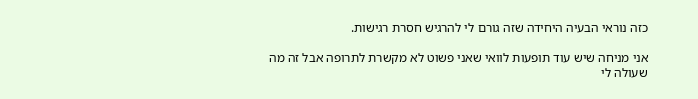כזה נוראי הבעיה היחידה שזה גורם לי להרגיש חסרת רגישות.

אני מניחה שיש עוד תופעות לוואי שאני פשוט לא מקשרת לתרופה אבל זה מה שעולה לי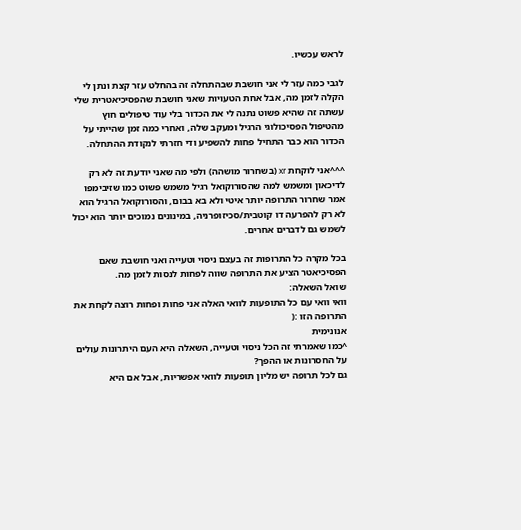לראש עכשיו.

לגבי כמה עזר לי אני חושבת שבהתחלה זה בהחלט עזר קצת ונתן לי הקלה לזמן מה, אבל אחת הטעויות שאני חושבת שהפסיכיאטרית שלי עשתה זה שהיא פשוט נתנה לי את הכדור בלי עוד טיפולים חוץ מהטיפול הפסיכולוגי הרגיל ומעקב שלה, ואחרי כמה זמן שהייתי על הכדור הוא כבר התחיל פחות להשפיע ודי חזרתי לנקודת ההתחלה.

^^^אני לוקחת xr (בשחרור מושהה) ולפי מה שאני יודעת זה לא רק לדיכאון ומשמש למה שהסורוקואל רגיל משמש פשוט כמו שזיבימפו אמר שחרור התרופה יותר איטי ולא בא בבום, והסורוקואל הרגיל הוא לא רק להפרעה דו קוטבית/סכיזופרניה, במינונים נמוכים יותר הוא יכול לשמש גם לדברים אחרים.

בכל מקרה כל התרופות זה בעצם ניסוי וטעייה ואני חושבת שאם הפסיכיאטר הציע את התרופה שווה לפחות לנסות לזמן מה.
שואל השאלה:
וואי וואי עם כל התופעות לוואי האלה אני פחות ופחות רוצה לקחת את התרופה הזו :(
אנונימית
^כמו שאמרתי זה הכל ניסוי וטעייה, השאלה היא העם היתרונות עולים על החסרונות או ההפך?
גם לכל תרופה יש מליון תופעות לוואי אפשריות, אבל אם היא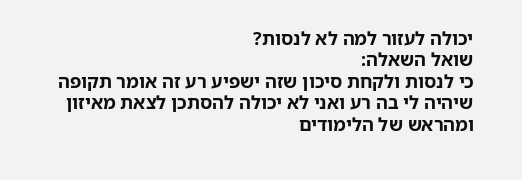יכולה לעזור למה לא לנסות?
שואל השאלה:
כי לנסות ולקחת סיכון שזה ישפיע רע זה אומר תקופה שיהיה לי בה רע ואני לא יכולה להסתכן לצאת מאיזון ומהראש של הלימודים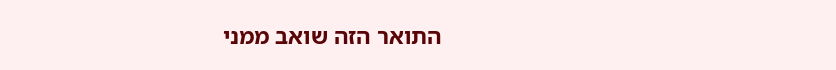התואר הזה שואב ממני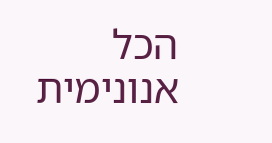הכל
אנונימית